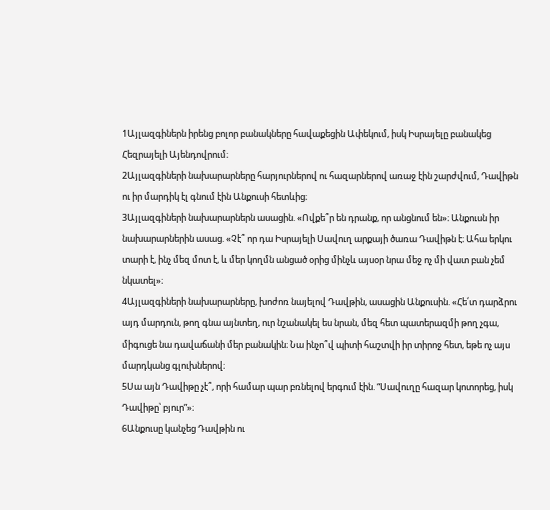1Այլազգիներն իրենց բոլոր բանակները հավաքեցին Ափեկում, իսկ Իսրայելը բանակեց Հեզրայելի Այենդովրում։
2Այլազգիների նախարարները հարյուրներով ու հազարներով առաջ էին շարժվում, Դավիթն ու իր մարդիկ էլ գնում էին Անքուսի հետևից։
3Այլազգիների նախարարներն ասացին. «Ովքե՞ր են դրանք, որ անցնում են»։ Անքուսն իր նախարարներին ասաց. «Չէ՞ որ դա Իսրայելի Սավուղ արքայի ծառա Դավիթն է։ Ահա երկու տարի է, ինչ մեզ մոտ է, և մեր կողմն անցած օրից մինչև այսօր նրա մեջ ոչ մի վատ բան չեմ նկատել»։
4Այլազգիների նախարարները, խոժոռ նայելով Դավթին, ասացին Անքուսին. «Հե՛տ դարձրու այդ մարդուն, թող գնա այնտեղ, ուր նշանակել ես նրան, մեզ հետ պատերազմի թող չգա, միգուցե նա դավաճանի մեր բանակին։ Նա ինչո՞վ պիտի հաշտվի իր տիրոջ հետ, եթե ոչ այս մարդկանց գլուխներով։
5Սա այն Դավիթը չէ՞, որի համար պար բռնելով երգում էին. “Սավուղը հազար կոտորեց, իսկ Դավիթը՝ բյուր”»։
6Անքուսը կանչեց Դավթին ու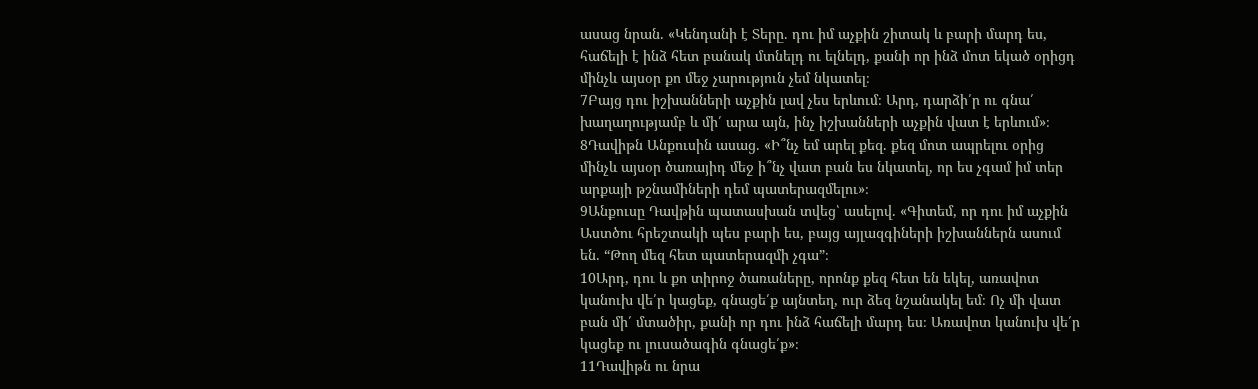ասաց նրան. «Կենդանի է Տերը. դու իմ աչքին շիտակ և բարի մարդ ես, հաճելի է ինձ հետ բանակ մտնելդ ու ելնելդ, քանի որ ինձ մոտ եկած օրիցդ մինչև այսօր քո մեջ չարություն չեմ նկատել։
7Բայց դու իշխանների աչքին լավ չես երևում։ Արդ, դարձի՛ր ու գնա՛ խաղաղությամբ և մի՛ արա այն, ինչ իշխանների աչքին վատ է երևում»։
8Դավիթն Անքուսին ասաց. «Ի՞նչ եմ արել քեզ. քեզ մոտ ապրելու օրից մինչև այսօր ծառայիդ մեջ ի՞նչ վատ բան ես նկատել, որ ես չգամ իմ տեր արքայի թշնամիների դեմ պատերազմելու»։
9Անքուսը Դավթին պատասխան տվեց՝ ասելով. «Գիտեմ, որ դու իմ աչքին Աստծու հրեշտակի պես բարի ես, բայց այլազգիների իշխաններն ասում են. “Թող մեզ հետ պատերազմի չգա”։
10Արդ, դու և քո տիրոջ ծառաները, որոնք քեզ հետ են եկել, առավոտ կանուխ վե՛ր կացեք, գնացե՛ք այնտեղ, ուր ձեզ նշանակել եմ։ Ոչ մի վատ բան մի՛ մտածիր, քանի որ դու ինձ հաճելի մարդ ես։ Առավոտ կանուխ վե՛ր կացեք ու լուսածագին գնացե՛ք»։
11Դավիթն ու նրա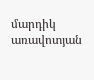մարդիկ առավոտյան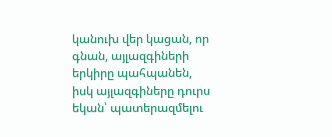կանուխ վեր կացան, որ գնան, այլազգիների երկիրը պահպանեն, իսկ այլազգիները դուրս եկան՝ պատերազմելու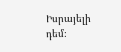Իսրայելի դեմ։